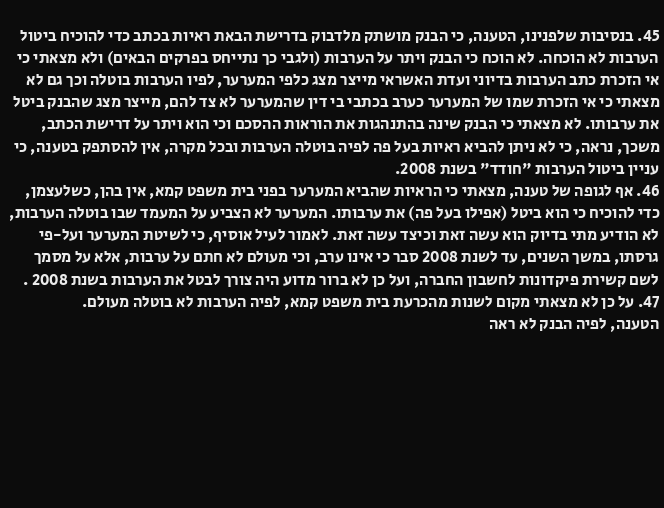45. בנסיבות שלפנינו, הטענה, כי הבנק מושתק מלדבוק בדרישת הבאת ראיות בכתב כדי להוכיח ביטול הערבות לא הוכחה. לא הוכח כי הבנק ויתר על הערבות (ולגבי כך נתייחס בפרקים הבאים) ולא מצאתי כי אי הזכרת כתב הערבות בדיוני ועדת האשראי מייצר מצג כלפי המערער, לפיו הערבות בוטלה וכך גם לא מצאתי כי אי הזכרת שמו של המערער כערב בכתבי בי דין שהמערער לא צד להם, מייצר מצג שהבנק ביטל את ערבותו. לא מצאתי כי הבנק שינה בהתנהגות את הוראות ההסכם וכי הוא ויתר על דרישת הכתב, משכך, נראה, כי לא ניתן להביא ראיות בעל פה לפיה בוטלה הערבות ובכל מקרה, אין להסתפק בטענה, כי עניין ביטול הערבות "חודד" בשנת 2008.
46. אף לגופה של טענה, מצאתי כי הראיות שהביא המערער בפני בית משפט קמא, אין בהן, כשלעצמן, כדי להוכיח כי הוא ביטל (אפילו בעל פה) את ערבותו. המערער לא הצביע על המעמד שבו בוטלה הערבות, לא הודיע מתי בדיוק הוא עשה זאת וכיצד עשה זאת. לאמור לעיל אוסיף, כי לשיטת המערער ועל-פי גרסתו, במשך השנים, עד לשנת 2008 סבר כי אינו ערב, וכי מעולם לא חתם על ערבות, אלא על מסמך לשם קשירת פיקדונות לחשבון החברה, ועל כן לא ברור מדוע היה צורך לבטל את הערבות בשנת 2008 .
47. על כן לא מצאתי מקום לשנות מהכרעת בית משפט קמא, לפיה הערבות לא בוטלה מעולם.
הטענה, לפיה הבנק לא ראה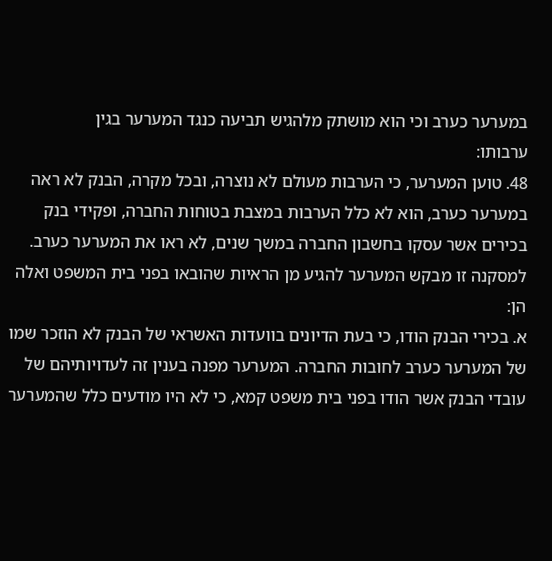במערער כערב וכי הוא מושתק מלהגיש תביעה כנגד המערער בגין
ערבותו:
48. טוען המערער, כי הערבות מעולם לא נוצרה, ובכל מקרה, הבנק לא ראה במערער כערב, הוא לא כלל הערבות במצבת בטוחות החברה, ופקידי בנק בכירים אשר עסקו בחשבון החברה במשך שנים, לא ראו את המערער כערב. למסקנה זו מבקש המערער להגיע מן הראיות שהובאו בפני בית המשפט ואלה הן:
א. בכירי הבנק הודו, כי בעת הדיונים בוועדות האשראי של הבנק לא הוזכר שמו של המערער כערב לחובות החברה. המערער מפנה בענין זה לעדויותיהם של עובדי הבנק אשר הודו בפני בית משפט קמא, כי לא היו מודעים כלל שהמערער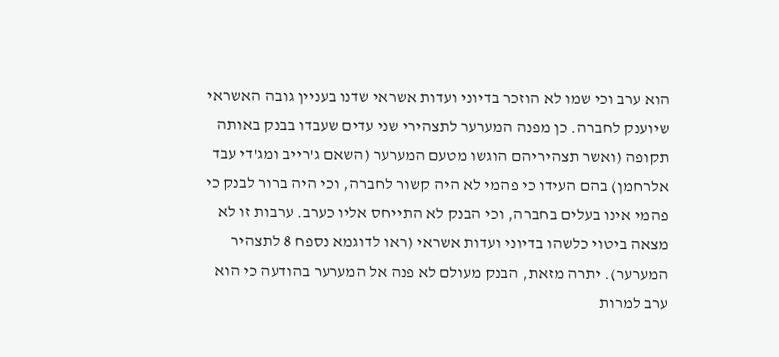הוא ערב וכי שמו לא הוזכר בדיוני ועדות אשראי שדנו בעניין גובה האשראי שיוענק לחברה. כן מפנה המערער לתצהירי שני עדים שעבדו בבנק באותה תקופה (ואשר תצהיריהם הוגשו מטעם המערער (השאם ג'רייב ומג'די עבד אלרחמן) בהם העידו כי פהמי לא היה קשור לחברה, וכי היה ברור לבנק כי פהמי אינו בעלים בחברה, וכי הבנק לא התייחס אליו כערב. ערבות זו לא מצאה ביטוי כלשהו בדיוני ועדות אשראי (ראו לדוגמא נספח 8 לתצהיר המערער). יתרה מזאת, הבנק מעולם לא פנה אל המערער בהודעה כי הוא ערב למרות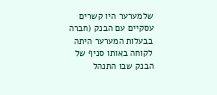שלמערער היו קשרים עסקיים עם הבנק (חברה בבעלות המערער היתה לקוחה באותו סניף של הבנק שבו התנהל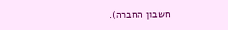חשבון החברה).